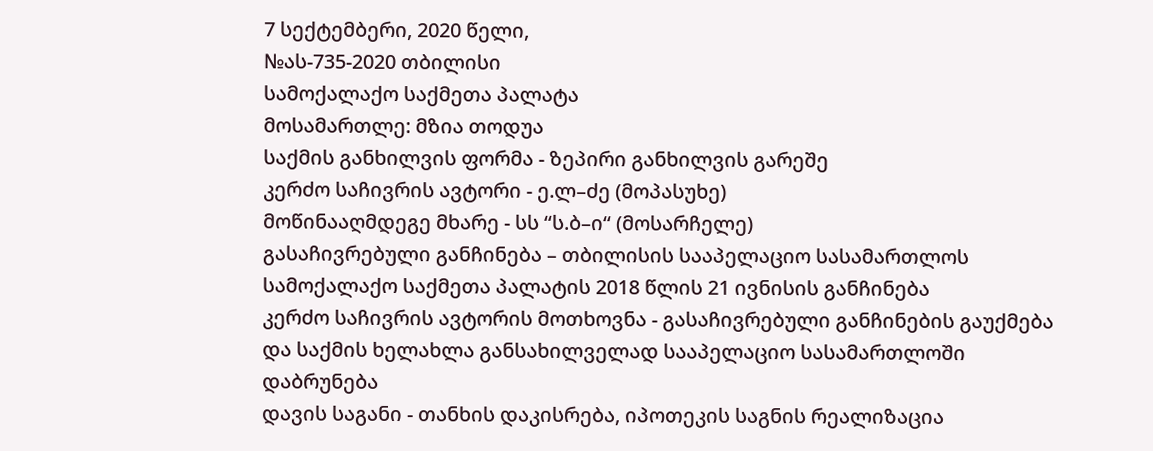7 სექტემბერი, 2020 წელი,
№ას-735-2020 თბილისი
სამოქალაქო საქმეთა პალატა
მოსამართლე: მზია თოდუა
საქმის განხილვის ფორმა - ზეპირი განხილვის გარეშე
კერძო საჩივრის ავტორი - ე.ლ–ძე (მოპასუხე)
მოწინააღმდეგე მხარე - სს “ს.ბ–ი“ (მოსარჩელე)
გასაჩივრებული განჩინება – თბილისის სააპელაციო სასამართლოს სამოქალაქო საქმეთა პალატის 2018 წლის 21 ივნისის განჩინება
კერძო საჩივრის ავტორის მოთხოვნა - გასაჩივრებული განჩინების გაუქმება და საქმის ხელახლა განსახილველად სააპელაციო სასამართლოში დაბრუნება
დავის საგანი - თანხის დაკისრება, იპოთეკის საგნის რეალიზაცია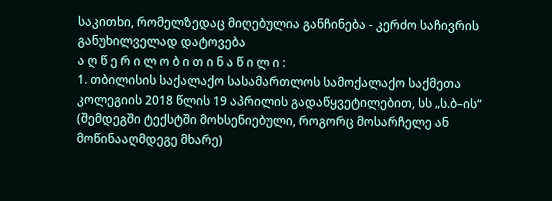საკითხი, რომელზედაც მიღებულია განჩინება - კერძო საჩივრის განუხილველად დატოვება
ა ღ წ ე რ ი ლ ო ბ ი თ ი ნ ა წ ი ლ ი :
1. თბილისის საქალაქო სასამართლოს სამოქალაქო საქმეთა კოლეგიის 2018 წლის 19 აპრილის გადაწყვეტილებით, სს „ს.ბ–ის“ (შემდეგში ტექსტში მოხსენიებული, როგორც მოსარჩელე ან მოწინააღმდეგე მხარე)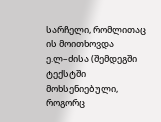სარჩელი, რომლითაც ის მოითხოვდა ე.ლ–ძისა (შემდეგში ტექსტში მოხსენიებული, როგორც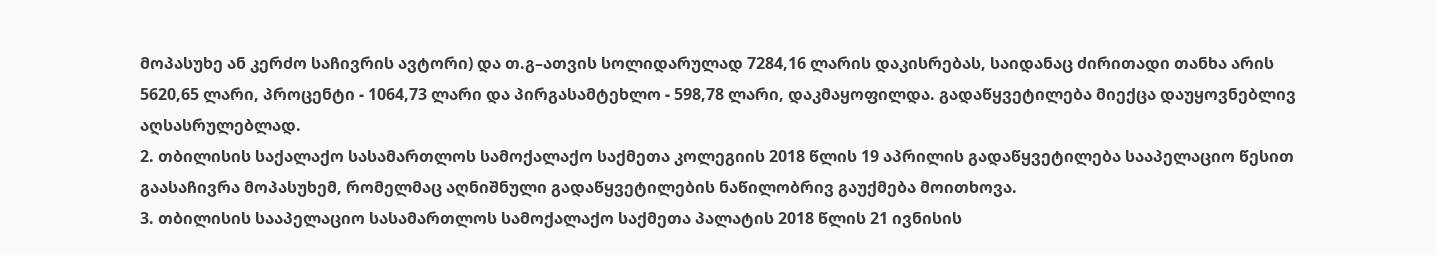მოპასუხე ან კერძო საჩივრის ავტორი) და თ.გ–ათვის სოლიდარულად 7284,16 ლარის დაკისრებას, საიდანაც ძირითადი თანხა არის 5620,65 ლარი, პროცენტი - 1064,73 ლარი და პირგასამტეხლო - 598,78 ლარი, დაკმაყოფილდა. გადაწყვეტილება მიექცა დაუყოვნებლივ აღსასრულებლად.
2. თბილისის საქალაქო სასამართლოს სამოქალაქო საქმეთა კოლეგიის 2018 წლის 19 აპრილის გადაწყვეტილება სააპელაციო წესით გაასაჩივრა მოპასუხემ, რომელმაც აღნიშნული გადაწყვეტილების ნაწილობრივ გაუქმება მოითხოვა.
3. თბილისის სააპელაციო სასამართლოს სამოქალაქო საქმეთა პალატის 2018 წლის 21 ივნისის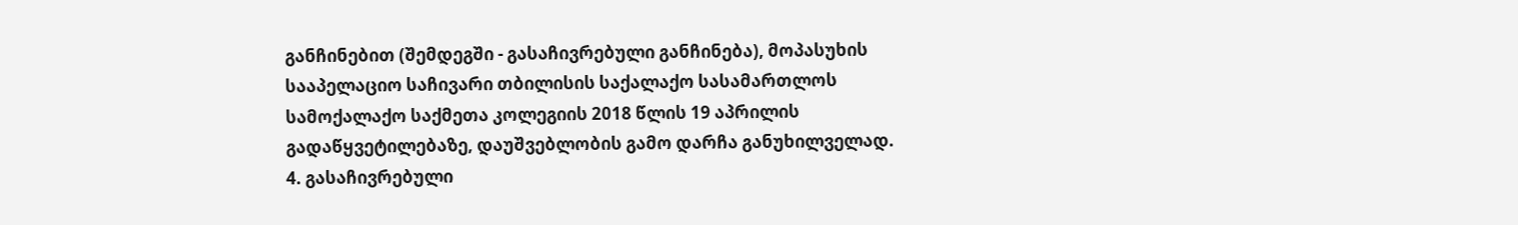განჩინებით (შემდეგში - გასაჩივრებული განჩინება), მოპასუხის სააპელაციო საჩივარი თბილისის საქალაქო სასამართლოს სამოქალაქო საქმეთა კოლეგიის 2018 წლის 19 აპრილის გადაწყვეტილებაზე, დაუშვებლობის გამო დარჩა განუხილველად.
4. გასაჩივრებული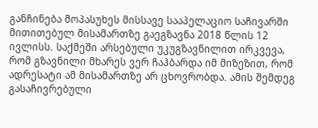განჩინება მოპასუხეს მისსავე სააპელაციო საჩივარში მითითებულ მისამართზე გაეგზავნა 2018 წლის 12 ივლისს. საქმეში არსებული უკუგზავნილით ირკვევა, რომ გზავნილი მხარეს ვერ ჩაჰბარდა იმ მიზეზით, რომ ადრესატი ამ მისამართზე არ ცხოვრობდა. ამის შემდეგ გასაჩივრებული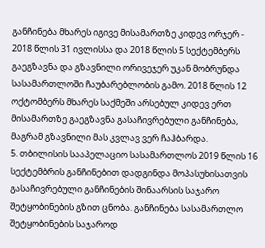განჩინება მხარეს იგივე მისამართზე კიდევ ორჯერ - 2018 წლის 31 ივლისსა და 2018 წლის 5 სექტემბერს გაეგზავნა და გზავნილი ორივეჯერ უკან მობრუნდა სასამართლოში ჩაუბარებლობის გამო. 2018 წლის 12 ოქტომბერს მხარეს საქმეში არსებულ კიდევ ერთ მისამართზე გაეგზავნა გასაჩივრებული განჩინება, მაგრამ გზავნილი მას კვლავ ვერ ჩაჰბარდა.
5. თბილისის სააპელაციო სასამართლოს 2019 წლის 16 სექტემბრის განჩინებით დადგინდა მოპასუხისათვის გასაჩივრებული განჩინების შინაარსის საჯარო შეტყობინების გზით ცნობა. განჩინება სასამართლო შეტყობინების საჯაროდ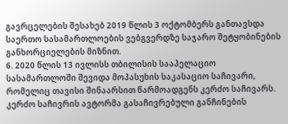გავრცელების შესახებ 2019 წლის 3 ოქტომბერს განთავსდა საერთო სასამართლოების ვებგვერდზე საჯარო შეტყობინების განხორციელების მიზნით.
6. 2020 წლის 13 ივლისს თბილისის სააპელაციო სასამართლოში შევიდა მოპასუხის საკასაციო საჩივარი, რომელიც თავისი შინაარსით წარმოადგენს კერძო საჩივარს. კერძო საჩივრის ავტორმა გასაჩივრებული განჩინების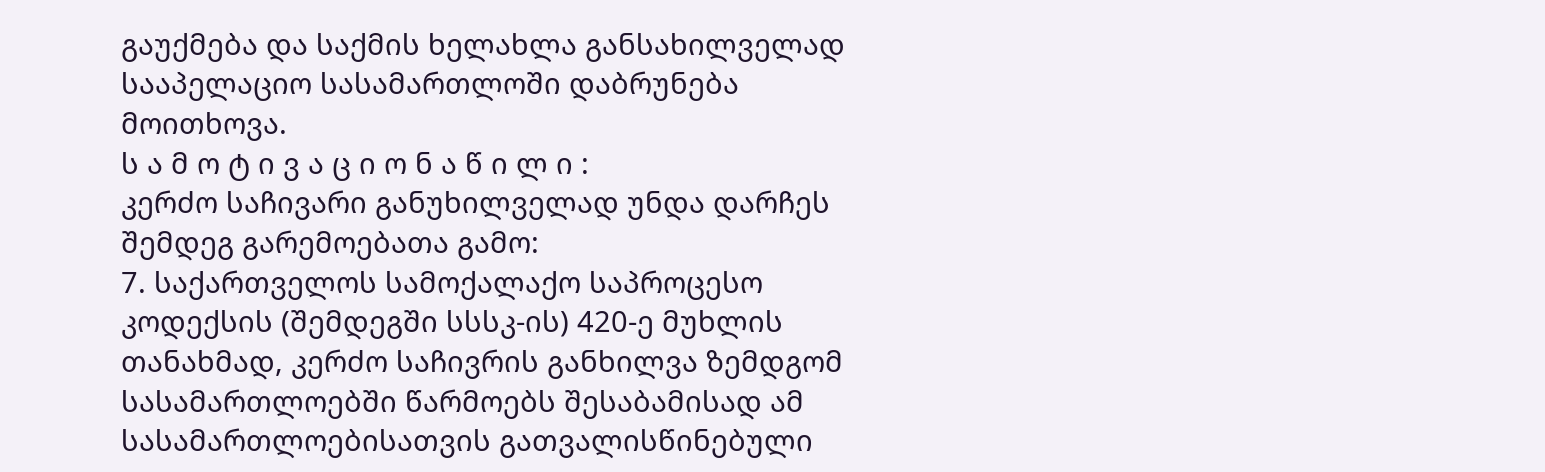გაუქმება და საქმის ხელახლა განსახილველად სააპელაციო სასამართლოში დაბრუნება მოითხოვა.
ს ა მ ო ტ ი ვ ა ც ი ო ნ ა წ ი ლ ი :
კერძო საჩივარი განუხილველად უნდა დარჩეს შემდეგ გარემოებათა გამო:
7. საქართველოს სამოქალაქო საპროცესო კოდექსის (შემდეგში სსსკ-ის) 420-ე მუხლის თანახმად, კერძო საჩივრის განხილვა ზემდგომ სასამართლოებში წარმოებს შესაბამისად ამ სასამართლოებისათვის გათვალისწინებული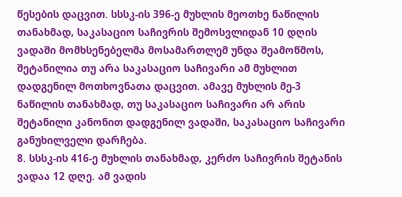წესების დაცვით. სსსკ-ის 396-ე მუხლის მეოთხე ნაწილის თანახმად, საკასაციო საჩივრის შემოსვლიდან 10 დღის ვადაში მომხსენებელმა მოსამართლემ უნდა შეამოწმოს, შეტანილია თუ არა საკასაციო საჩივარი ამ მუხლით დადგენილ მოთხოვნათა დაცვით. ამავე მუხლის მე-3 ნაწილის თანახმად, თუ საკასაციო საჩივარი არ არის შეტანილი კანონით დადგენილ ვადაში, საკასაციო საჩივარი განუხილველი დარჩება.
8. სსსკ-ის 416-ე მუხლის თანახმად, კერძო საჩივრის შეტანის ვადაა 12 დღე. ამ ვადის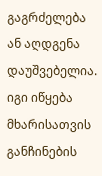გაგრძელება ან აღდგენა დაუშვებელია. იგი იწყება მხარისათვის განჩინების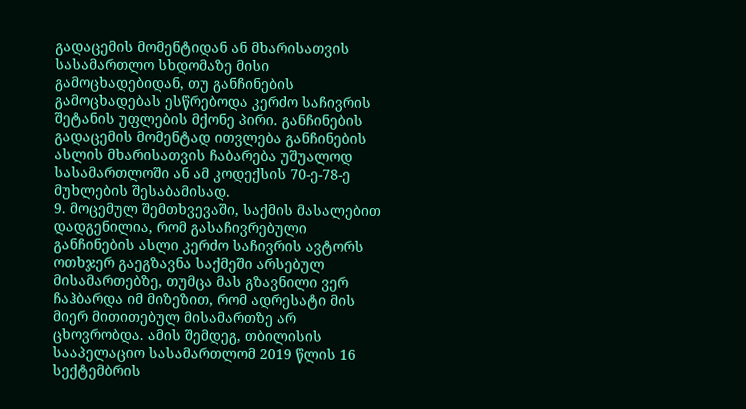გადაცემის მომენტიდან ან მხარისათვის სასამართლო სხდომაზე მისი გამოცხადებიდან, თუ განჩინების გამოცხადებას ესწრებოდა კერძო საჩივრის შეტანის უფლების მქონე პირი. განჩინების გადაცემის მომენტად ითვლება განჩინების ასლის მხარისათვის ჩაბარება უშუალოდ სასამართლოში ან ამ კოდექსის 70-ე-78-ე მუხლების შესაბამისად.
9. მოცემულ შემთხვევაში, საქმის მასალებით დადგენილია, რომ გასაჩივრებული განჩინების ასლი კერძო საჩივრის ავტორს ოთხჯერ გაეგზავნა საქმეში არსებულ მისამართებზე, თუმცა მას გზავნილი ვერ ჩაჰბარდა იმ მიზეზით, რომ ადრესატი მის მიერ მითითებულ მისამართზე არ ცხოვრობდა. ამის შემდეგ, თბილისის სააპელაციო სასამართლომ 2019 წლის 16 სექტემბრის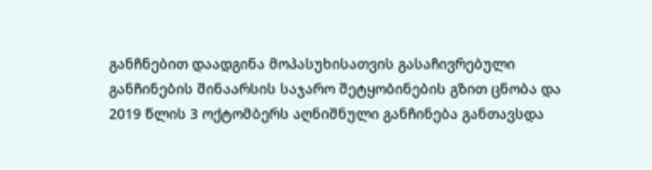განჩნებით დაადგინა მოპასუხისათვის გასაჩივრებული განჩინების შინაარსის საჯარო შეტყობინების გზით ცნობა და 2019 წლის 3 ოქტომბერს აღნიშნული განჩინება განთავსდა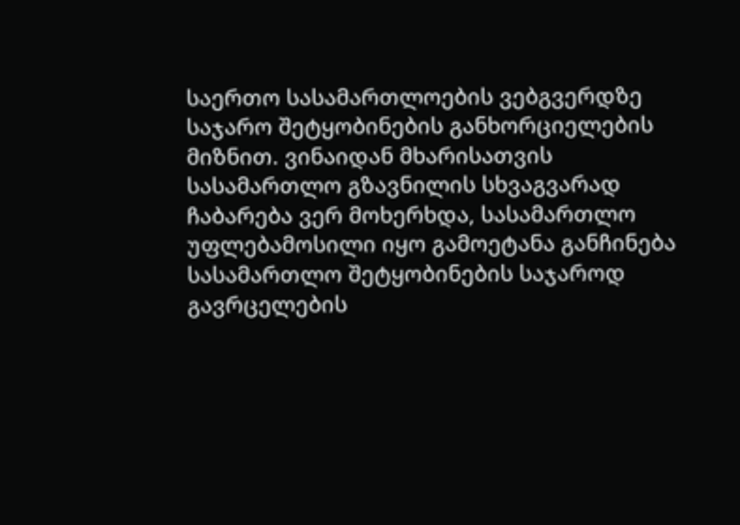საერთო სასამართლოების ვებგვერდზე საჯარო შეტყობინების განხორციელების მიზნით. ვინაიდან მხარისათვის სასამართლო გზავნილის სხვაგვარად ჩაბარება ვერ მოხერხდა, სასამართლო უფლებამოსილი იყო გამოეტანა განჩინება სასამართლო შეტყობინების საჯაროდ გავრცელების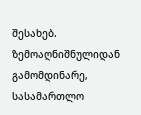შესახებ. ზემოაღნიშნულიდან გამომდინარე, სასამართლო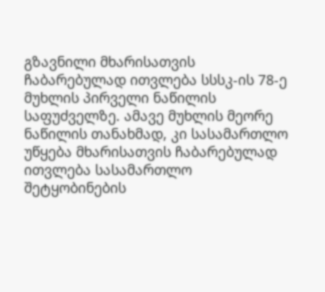გზავნილი მხარისათვის ჩაბარებულად ითვლება სსსკ-ის 78-ე მუხლის პირველი ნაწილის საფუძველზე. ამავე მუხლის მეორე ნაწილის თანახმად, კი სასამართლო უწყება მხარისათვის ჩაბარებულად ითვლება სასამართლო შეტყობინების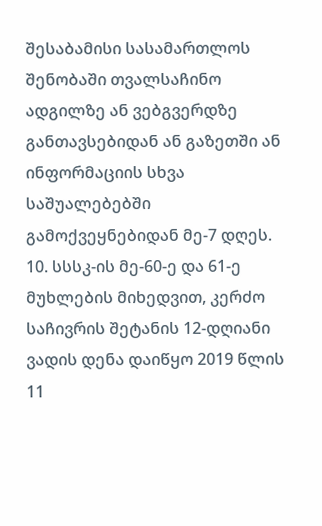შესაბამისი სასამართლოს შენობაში თვალსაჩინო ადგილზე ან ვებგვერდზე განთავსებიდან ან გაზეთში ან ინფორმაციის სხვა საშუალებებში გამოქვეყნებიდან მე-7 დღეს.
10. სსსკ-ის მე-60-ე და 61-ე მუხლების მიხედვით, კერძო საჩივრის შეტანის 12-დღიანი ვადის დენა დაიწყო 2019 წლის 11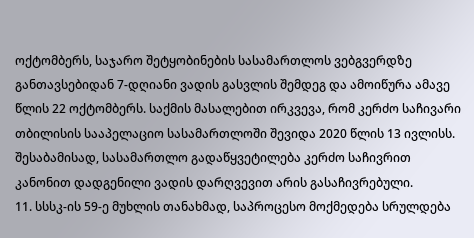ოქტომბერს, საჯარო შეტყობინების სასამართლოს ვებგვერდზე განთავსებიდან 7-დღიანი ვადის გასვლის შემდეგ და ამოიწურა ამავე წლის 22 ოქტომბერს. საქმის მასალებით ირკვევა, რომ კერძო საჩივარი თბილისის სააპელაციო სასამართლოში შევიდა 2020 წლის 13 ივლისს. შესაბამისად, სასამართლო გადაწყვეტილება კერძო საჩივრით კანონით დადგენილი ვადის დარღვევით არის გასაჩივრებული.
11. სსსკ-ის 59-ე მუხლის თანახმად, საპროცესო მოქმედება სრულდება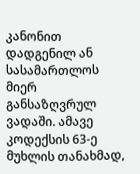კანონით დადგენილ ან სასამართლოს მიერ განსაზღვრულ ვადაში. ამავე კოდექსის 63-ე მუხლის თანახმად,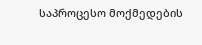საპროცესო მოქმედების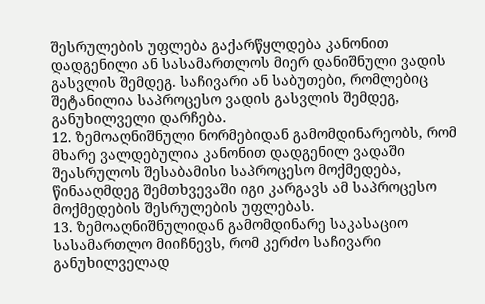შესრულების უფლება გაქარწყლდება კანონით დადგენილი ან სასამართლოს მიერ დანიშნული ვადის გასვლის შემდეგ. საჩივარი ან საბუთები, რომლებიც შეტანილია საპროცესო ვადის გასვლის შემდეგ, განუხილველი დარჩება.
12. ზემოაღნიშნული ნორმებიდან გამომდინარეობს, რომ მხარე ვალდებულია კანონით დადგენილ ვადაში შეასრულოს შესაბამისი საპროცესო მოქმედება, წინააღმდეგ შემთხვევაში იგი კარგავს ამ საპროცესო მოქმედების შესრულების უფლებას.
13. ზემოაღნიშნულიდან გამომდინარე საკასაციო სასამართლო მიიჩნევს, რომ კერძო საჩივარი განუხილველად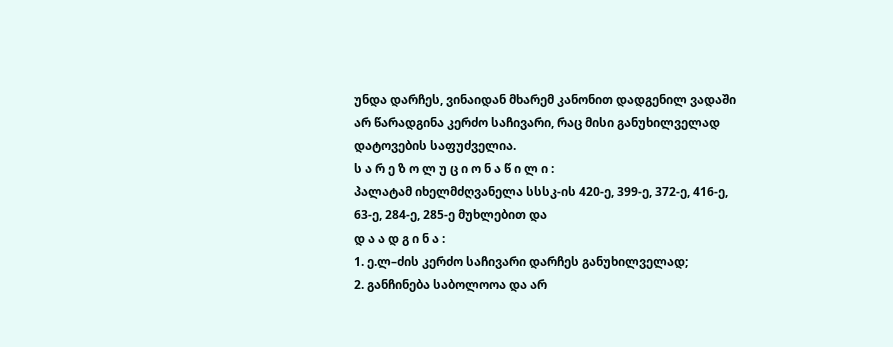უნდა დარჩეს, ვინაიდან მხარემ კანონით დადგენილ ვადაში არ წარადგინა კერძო საჩივარი, რაც მისი განუხილველად დატოვების საფუძველია.
ს ა რ ე ზ ო ლ უ ც ი ო ნ ა წ ი ლ ი :
პალატამ იხელმძღვანელა სსსკ-ის 420-ე, 399-ე, 372-ე, 416-ე, 63-ე, 284-ე, 285-ე მუხლებით და
დ ა ა დ გ ი ნ ა :
1. ე.ლ–ძის კერძო საჩივარი დარჩეს განუხილველად;
2. განჩინება საბოლოოა და არ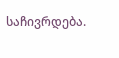საჩივრდება.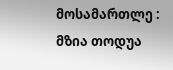მოსამართლე : მზია თოდუა